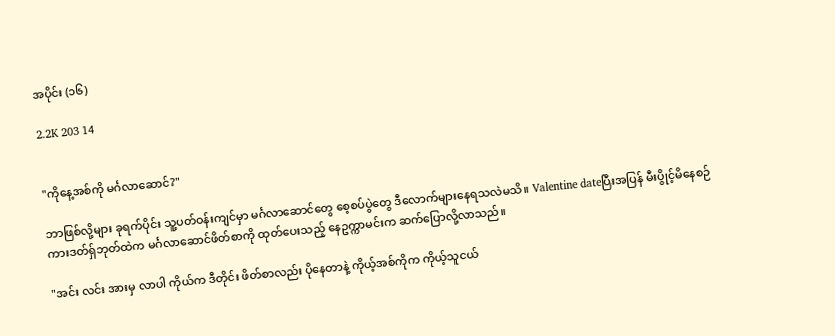အပိုင်း (၁၆)

2.2K 203 14


"ကိုနေ့အစ်ကို မင်္ဂလာဆောင်?"

ဘာဖြစ်လို့များ ခုရက်ပိုင်း သူ့ပတ်ဝန်းကျင်မှာ မင်္ဂလာဆောင်တွေ စေ့စပ်ပွဲတွေ ဒီလောက်များနေရသလဲမသိ။ Valentine dateပြီးအပြန် မီးပွိုင့်မိနေစဉ် ကားဒတ်ရှ်ဘုတ်ထဲက မင်္ဂလာဆောင်ဖိတ်စာကို ထုတ်ပေးသည့် နေဥက္ကာမင်းက ဆက်ပြောလို့လာသည်။

"အင်း လင်း အားမှ လာပါ ကိုယ်က ဒီတိုင်း ဖိတ်စာလည်း ပိုနေတာနဲ့ ကိုယ့်အစ်ကိုက ကိုယ့်သူငယ်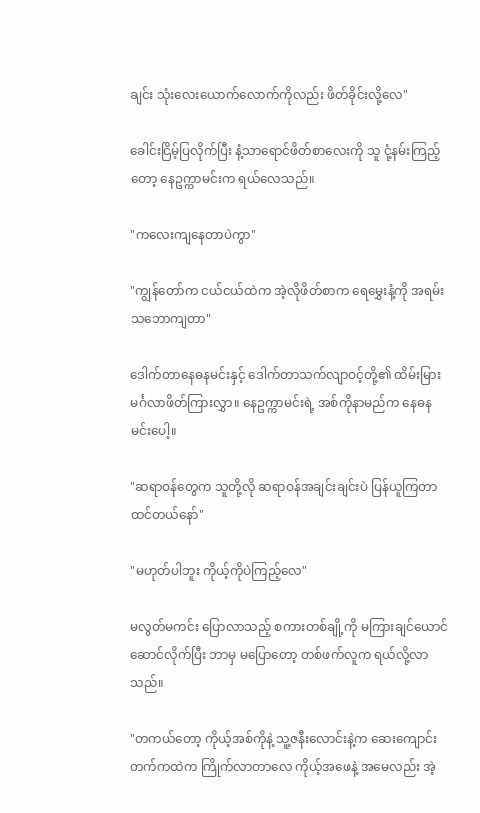ချင်း သုံးလေးယောက်လောက်ကိုလည်း ဖိတ်ခိုင်းလို့လေ"

ခေါင်းငြိမ့်ပြလိုက်ပြီး နံ့သာရောင်ဖိတ်စာလေးကို သူ ငုံ့နမ်းကြည့်တော့ နေဥက္ကာမင်းက ရယ်လေသည်။

"ကလေးကျနေတာပဲကွာ"

"ကျွန်တော်က ငယ်ငယ်ထဲက အဲ့လိုဖိတ်စာက ရေမွှေးနံ့ကို အရမ်းသဘောကျတာ"

ဒေါက်တာနေဓနမင်းနှင့် ဒေါက်တာသက်လျာဝင့်တို့၏ ထိမ်းမြားမင်္ဂလာဖိတ်ကြားလွှာ။ နေဥက္ကာမင်းရဲ့ အစ်ကိုနာမည်က နေဓနမင်းပေါ့။

"ဆရာဝန်တွေက သူတို့လို ဆရာဝန်အချင်းချင်းပဲ ပြန်ယူကြတာထင်တယ်နော်"

"မဟုတ်ပါဘူး ကိုယ့်ကိုပဲကြည့်လေ"

မလွတ်မကင်း ပြောလာသည့် စကားတစ်ချို့ကို မကြားချင်ယောင်ဆောင်လိုက်ပြီး ဘာမှ မပြောတော့ တစ်ဖက်လူက ရယ်လို့လာသည်။

"တကယ်တော့ ကိုယ့်အစ်ကိုနဲ့ သူ့ဇနီးလောင်းနဲ့က ဆေးကျောင်းတက်ကထဲက ကြိုက်လာတာလေ ကိုယ့်အဖေနဲ့ အမေလည်း အဲ့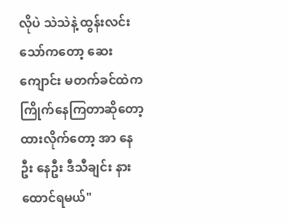လိုပဲ သဲသဲနဲ့ ထွန်းလင်းသော်ကတော့ ဆေးကျောင်း မတက်ခင်ထဲက ကြိုက်နေကြတာဆိုတော့ ထားလိုက်တော့ အာ နေဦး နေဦး ဒီသီချင်း နားထောင်ရမယ်"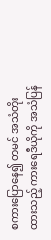စကားပြောနေ၍ တမင် အသံတိုးထားသည့် ကားရေဒီယိုကို အသံပြန်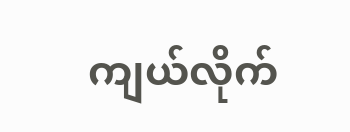ကျယ်လိုက်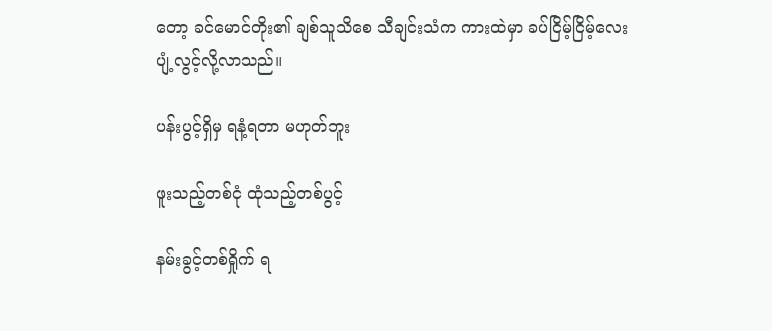တော့ ခင်မောင်တိုး၏ ချစ်သူသိစေ သီချင်းသံက ကားထဲမှာ ခပ်ငြိမ့်ငြိမ့်လေး ပျံ့လွင့်လို့လာသည်။

ပန်းပွင့်ရှိမှ ရနံ့ရတာ မဟုတ်ဘူး

ဖူးသည့်တစ်ငုံ ထုံသည့်တစ်ပွင့်

နမ်းခွင့်တစ်ရှိုက် ရ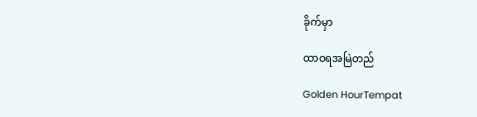ခိုက်မှာ

ထာဝရအမြဲတည်

Golden HourTempat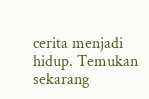cerita menjadi hidup. Temukan sekarang